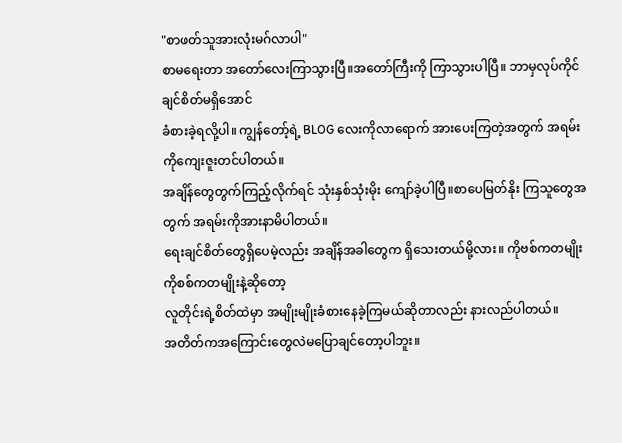"စာဖတ်သူအားလုံးမဂ်လာပါ"
စာမရေးတာ အတော်လေးကြာသွားပြီ။အတော်ကြီးကို ကြာသွားပါပြီ။ ဘာမှလုပ်ကိုင်ချင်စိတ်မရှိအောင်
ခံစားခဲ့ရလို့ပါ။ ကျွန်တော့်ရဲ့ BLOG လေးကိုလာရောက် အားပေးကြတဲ့အတွက် အရမ်းကိုကျေးဇူးတင်ပါတယ်။
အချိန်တွေတွက်ကြည့်လိုက်ရင် သုံးနှစ်သုံးမိုး ကျော်ခဲ့ပါပြီ။စာပေမြတ်နိုး ကြသူတွေအတွက် အရမ်းကိုအားနာမိပါတယ်။
ရေးချင်စိတ်တွေရှိပေမဲ့လည်း အချိန်အခါတွေက ရှိသေးတယ်မို့လား။ ကိုဗစ်ကတမျိုးကိုစစ်ကတမျိုးနဲ့ဆိုတော့
လူတိုင်းရဲ့စိတ်ထဲမှာ အမျိုးမျိုးခံစားနေခဲ့ကြမယ်ဆိုတာလည်း နားလည်ပါတယ်။
အတိတ်ကအကြောင်းတွေလဲမပြောချင်တော့ပါဘူး။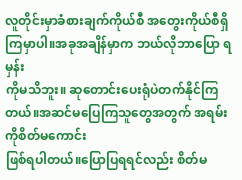လူတိုင်းမှာခံစားချက်ကိုယ်စီ အတွေးကိုယ်စီရှိကြမှာပါ။အခုအချိန်မှာက ဘယ်လိုဘာပြော ရမှန်း
ကိုမသိဘူး။ ဆုတောင်းပေးရုံပဲတက်နိုင်ကြတယ်။အဆင်မပြေကြသူတွေအတွက် အရမ်းကိုစိတ်မကောင်း
ဖြစ်ရပါတယ်။ပြောပြရရင်လည်း စိတ်မ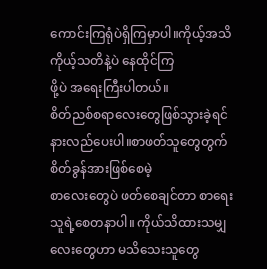ကောင်းကြရုံပဲရှိကြမှာပါ။ကိုယ့်အသိ ကိုယ့်သတိနဲ့ပဲ နေထိုင်ကြ
ဖို့ပဲ အရေးကြီးပါတယ်။
စိတ်ညစ်စရာလေးတွေဖြစ်သွားခဲ့ရင် နားလည်ပေးပါ။စာဖတ်သူတွေတွက် စိတ်ခွန်အားဖြစ်စေမဲ့
စာလေးတွေပဲ ဖတ်စေချင်တာ စာရေးသူရဲ့စေတနာပါ။ ကိုယ်သိထားသမျှလေးတွေဟာ မသိသေးသူတွေ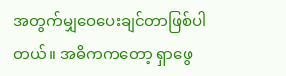အတွက်မျှဝေပေးချင်တာဖြစ်ပါတယ်။ အဓိကကတော့ ရှာဖွေ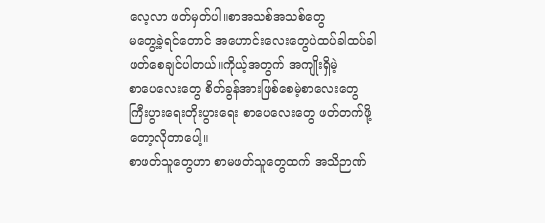လေ့လာ ဖတ်မှတ်ပါ။စာအသစ်အသစ်တွေ
မတွေ့ခဲ့ရင်တောင် အဟောင်းလေးတွေပဲထပ်ခါထပ်ခါဖတ်စေချင်ပါတယ်။ကိုယ့်အတွက် အကျိုးရှိမဲ့
စာပေလေးတွေ စိတ်ခွန်အားဖြစ်စေမဲ့စာလေးတွေ ကြီးပွားရေးတိုးပွားရေး စာပေလေးတွေ ဖတ်တက်ဖို့တော့လိုတာပေါ့။
စာဖတ်သူတွေဟာ စာမဖတ်သူတွေထက် အသိဉာဏ်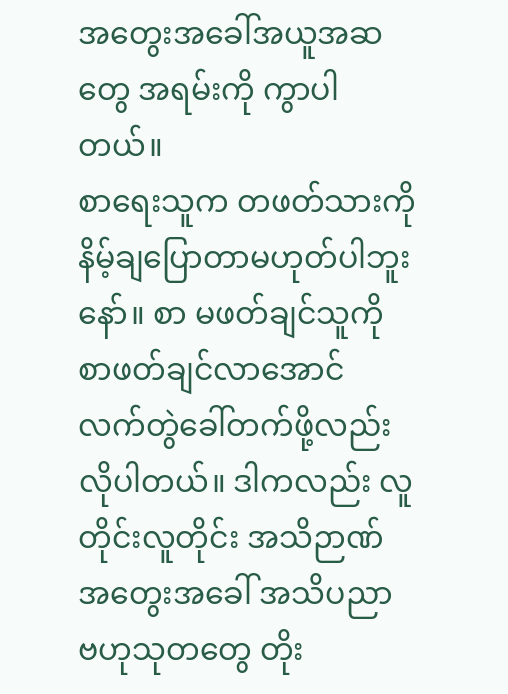အတွေးအခေါ်အယူအဆတွေ အရမ်းကို ကွာပါတယ်။
စာရေးသူက တဖတ်သားကို နိမ့်ချပြောတာမဟုတ်ပါဘူးနော်။ စာ မဖတ်ချင်သူကို စာဖတ်ချင်လာအောင်
လက်တွဲခေါ်တက်ဖို့လည်းလိုပါတယ်။ ဒါကလည်း လူတိုင်းလူတိုင်း အသိဉာဏ် အတွေးအခေါ် အသိပညာ
ဗဟုသုတတွေ တိုး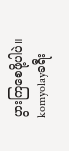ပွားကြစေဖို့ပါပဲ။
komyolayခရီး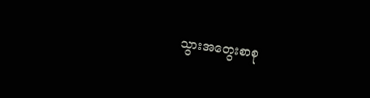သွားအတွေးစာစု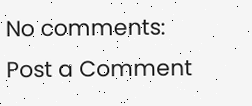No comments:
Post a Comment